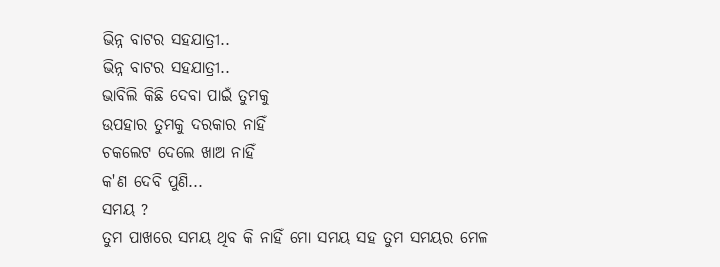ଭିନ୍ନ ବାଟର ସହଯାତ୍ରୀ..
ଭିନ୍ନ ବାଟର ସହଯାତ୍ରୀ..
ଭାବିଲି କିଛି ଦେବା ପାଇଁ ତୁମକୁ
ଉପହାର ତୁମକୁ ଦରକାର ନାହିଁ
ଚକଲେଟ ଦେଲେ ଖାଅ ନାହିଁ
କ'ଣ ଦେବି ପୁଣି...
ସମୟ ?
ତୁମ ପାଖରେ ସମୟ ଥିବ କି ନାହିଁ ମୋ ସମୟ ସହ ତୁମ ସମୟର ମେଳ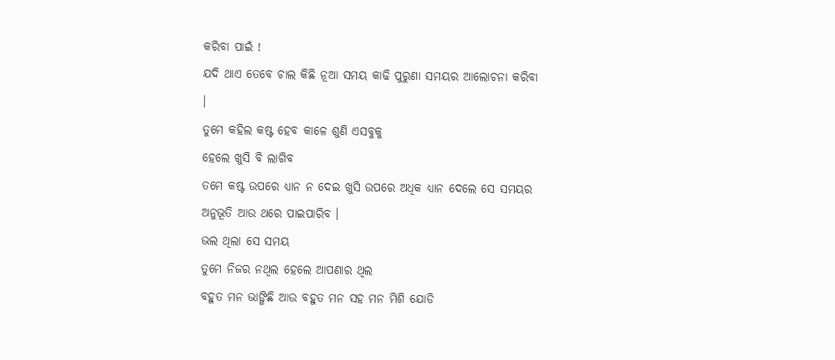କରିବା ପାଇଁ !
ଯଦି ଥାଏ ତେବେ ଚାଲ କିଛି ନୂଆ ସମୟ କାଢି ପୁରୁଣା ସମୟର ଆଲୋଚନା କରିବା ।
ତୁମେ କହିଲ କଷ୍ଟ ହେବ କାଳେ ଶୁଣି ଏସବୁକୁ
ହେଲେ ଖୁସି ବି ଲାଗିବ
ତମେ କଷ୍ଟ ଉପରେ ଧ୍ୟାନ ନ ଦେଇ ଖୁସି ଉପରେ ଅଧିକ ଧ୍ୟାନ ଦେଲେ ସେ ସମୟର ଅନୁଭୂତି ଆଉ ଥରେ ପାଇପାରିବ ।
ଭଲ ଥିଲା ସେ ସମୟ
ତୁମେ ନିଜର ନଥିଲ ହେଲେ ଆପଣାର ଥିଲ
ବହୁତ ମନ ଭାଙ୍ଗିଛି ଆଉ ବହୁତ ମନ ସହ ମନ ମିଶି ଯୋଡି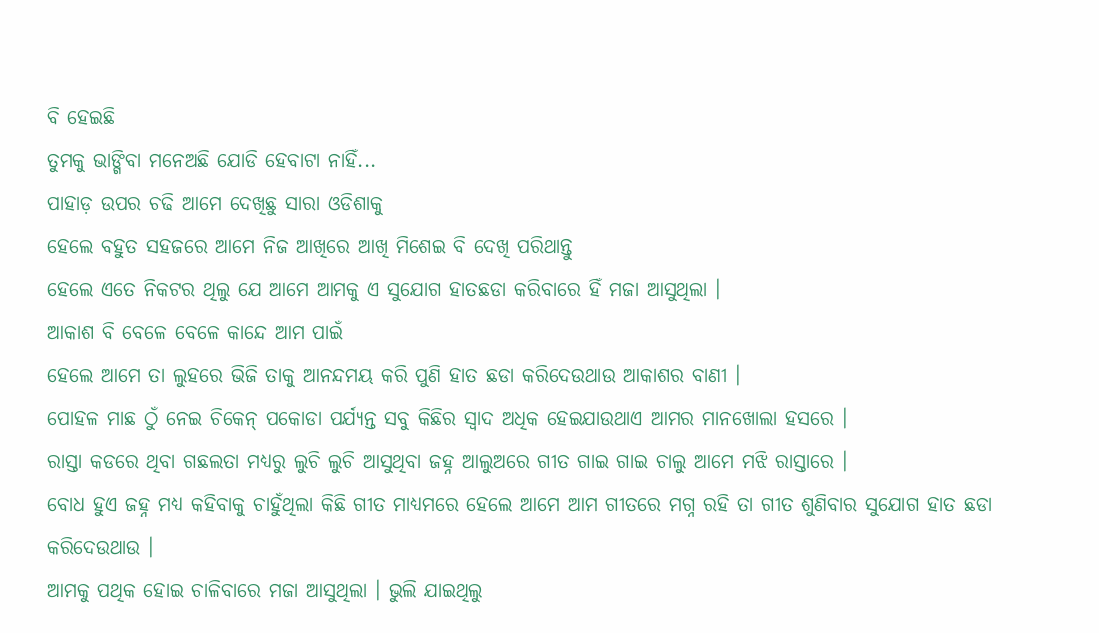ବି ହେଇଛି
ତୁମକୁ ଭାଙ୍ଗିବା ମନେଅଛି ଯୋଡି ହେବାଟା ନାହିଁ...
ପାହାଡ଼ ଉପର ଚଢି ଆମେ ଦେଖିଛୁ ସାରା ଓଡିଶାକୁ
ହେଲେ ବହୁତ ସହଜରେ ଆମେ ନିଜ ଆଖିରେ ଆଖି ମିଶେଇ ବି ଦେଖି ପରିଥାନ୍ତୁ
ହେଲେ ଏତେ ନିକଟର ଥିଲୁ ଯେ ଆମେ ଆମକୁ ଏ ସୁଯୋଗ ହାତଛଡା କରିବାରେ ହିଁ ମଜା ଆସୁଥିଲା ।
ଆକାଶ ବି ବେଳେ ବେଳେ କାନ୍ଦେ ଆମ ପାଇଁ
ହେଲେ ଆମେ ତା ଲୁହରେ ଭିଜି ତାକୁ ଆନନ୍ଦମୟ କରି ପୁଣି ହାତ ଛଡା କରିଦେଉଥାଉ ଆକାଶର ବାଣୀ ।
ପୋହଳ ମାଛ ଠୁଁ ନେଇ ଚିକେନ୍ ପକୋଡା ପର୍ଯ୍ୟନ୍ତ ସବୁ କିଛିର ସ୍ୱାଦ ଅଧିକ ହେଇଯାଉଥାଏ ଆମର ମାନଖୋଲା ହସରେ ।
ରାସ୍ତା କଡରେ ଥିବା ଗଛଲତା ମଧ୍ୟରୁ ଲୁଚି ଲୁଚି ଆସୁଥିବା ଜହ୍ନ ଆଲୁଅରେ ଗୀତ ଗାଇ ଗାଇ ଚାଲୁ ଆମେ ମଝି ରାସ୍ତାରେ ।
ବୋଧ ହୁଏ ଜହ୍ନ ମଧ୍ୟ କହିବାକୁ ଚାହୁଁଥିଲା କିଛି ଗୀତ ମାଧ୍ୟମରେ ହେଲେ ଆମେ ଆମ ଗୀତରେ ମଗ୍ନ ରହି ତା ଗୀତ ଶୁଣିବାର ସୁଯୋଗ ହାତ ଛଡା କରିଦେଉଥାଉ ।
ଆମକୁ ପଥିକ ହୋଇ ଚାଳିବାରେ ମଜା ଆସୁଥିଲା । ଭୁଲି ଯାଇଥିଲୁ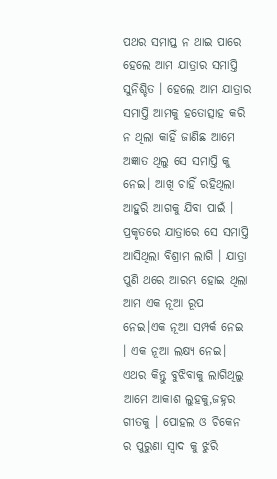ପଥର ସମାପ୍ତ ନ ଥାଇ ପାରେ ହେଲେ ଆମ ଯାତ୍ରାର ସମାପ୍ତି ସୁନିଶ୍ଚିତ । ହେଲେ ଆମ ଯାତ୍ରାର ସମାପ୍ତି ଆମକୁ ହତୋତ୍ସାହ କରି ନ ଥିଲା କାହିଁ ଜାଣିଛ ଆମେ ଅଜ୍ଞାତ ଥିଲୁ ସେ ସମାପ୍ତି କୁ ନେଇ। ଆଖି ଚାହିଁ ରହିଥିଲା ଆହୁରି ଆଗକୁ ଯିବା ପାଇଁ ।
ପ୍ରକୃତରେ ଯାତ୍ରାରେ ସେ ସମାପ୍ତି ଆସିଥିଲା ବିଶ୍ରାମ ଲାଗି । ଯାତ୍ରା ପୁଣି ଥରେ ଆରମ୍ଭ ହୋଇ ଥିଲା ଆମ ଏକ ନୂଆ ରୂପ ନେଇ।ଏକ ନୂଆ ସମ୍ପର୍କ ନେଇ । ଏକ ନୂଆ ଲକ୍ଷ୍ୟ ନେଇ।
ଏଥର କିନ୍ତୁ ବୁଝିବାକୁ ଲାଗିଥିଲୁ ଆମେ ଆକାଶ ଲୁହକୁ,ଜହ୍ନର ଗୀତକୁ । ପୋହଲ ଓ ଚିକେନ ର ପୁରୁଣା ସ୍ୱାଦ କୁ ଝୁରି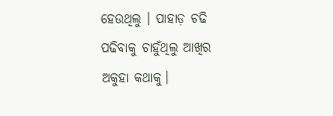ହେଉଥିଲୁ । ପାହାଡ଼ ଚଢି ପଢିବାକୁ ଚାହୁଁଥିଲୁ ଆଖିର ଅକୁହା କଥାକୁ।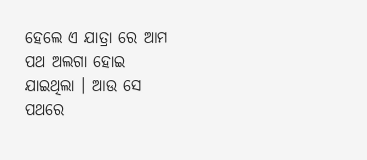ହେଲେ ଏ ଯାତ୍ରା ରେ ଆମ ପଥ ଅଲଗା ହୋଇ ଯାଇଥିଲା । ଆଉ ସେ ପଥରେ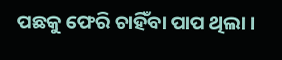ପଛକୁ ଫେରି ଚାହିଁବା ପାପ ଥିଲା ।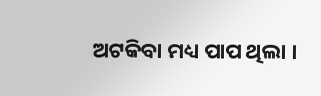ଅଟକିବା ମଧ୍ୟ ପାପ ଥିଲା ।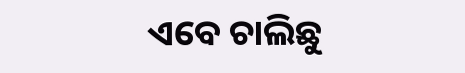ଏବେ ଚାଲିଛୁ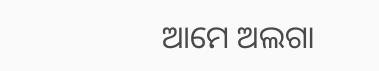ଆମେ ଅଲଗା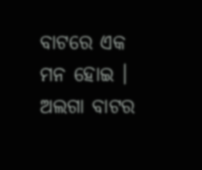ବାଟରେ ଏକ ମନ ହୋଇ । ଅଲଗା ବାଟର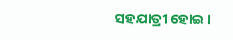ସହଯାତ୍ରୀ ହୋଇ ।